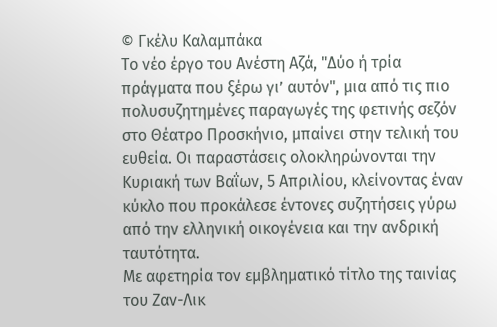© Γκέλυ Καλαμπάκα
Το νέο έργο του Ανέστη Αζά, "Δύο ή τρία πράγματα που ξέρω γι’ αυτόν", μια από τις πιο πολυσυζητημένες παραγωγές της φετινής σεζόν στο Θέατρο Προσκήνιο, μπαίνει στην τελική του ευθεία. Οι παραστάσεις ολοκληρώνονται την Κυριακή των Βαΐων, 5 Απριλίου, κλείνοντας έναν κύκλο που προκάλεσε έντονες συζητήσεις γύρω από την ελληνική οικογένεια και την ανδρική ταυτότητα.
Με αφετηρία τον εμβληματικό τίτλο της ταινίας του Ζαν-Λικ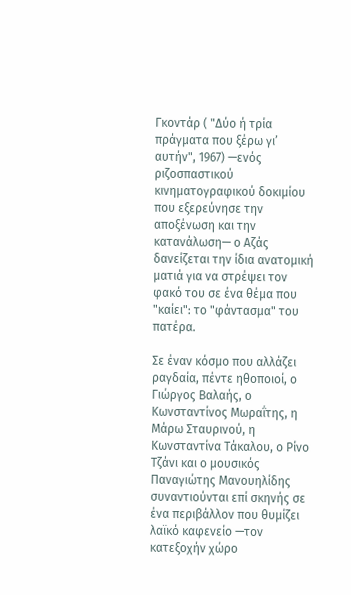Γκοντάρ ( "Δύο ή τρία πράγματα που ξέρω γι’ αυτήν", 1967) —ενός ριζοσπαστικού κινηματογραφικού δοκιμίου που εξερεύνησε την αποξένωση και την κατανάλωση— ο Αζάς δανείζεται την ίδια ανατομική ματιά για να στρέψει τον φακό του σε ένα θέμα που "καίει": το "φάντασμα" του πατέρα.

Σε έναν κόσμο που αλλάζει ραγδαία, πέντε ηθοποιοί, ο Γιώργος Βαλαής, ο Κωνσταντίνος Μωραΐτης, η Μάρω Σταυρινού, η Κωνσταντίνα Τάκαλου, ο Ρίνο Τζάνι και ο μουσικός Παναγιώτης Μανουηλίδης συναντιούνται επί σκηνής σε ένα περιβάλλον που θυμίζει λαϊκό καφενείο —τον κατεξοχήν χώρο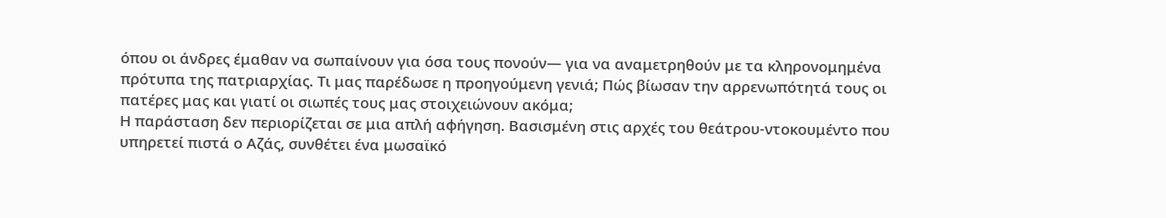όπου οι άνδρες έμαθαν να σωπαίνουν για όσα τους πονούν— για να αναμετρηθούν με τα κληρονομημένα πρότυπα της πατριαρχίας. Τι μας παρέδωσε η προηγούμενη γενιά; Πώς βίωσαν την αρρενωπότητά τους οι πατέρες μας και γιατί οι σιωπές τους μας στοιχειώνουν ακόμα;
Η παράσταση δεν περιορίζεται σε μια απλή αφήγηση. Βασισμένη στις αρχές του θεάτρου-ντοκουμέντο που υπηρετεί πιστά ο Αζάς, συνθέτει ένα μωσαϊκό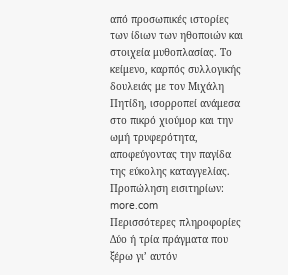από προσωπικές ιστορίες των ίδιων των ηθοποιών και στοιχεία μυθοπλασίας. Το κείμενο, καρπός συλλογικής δουλειάς με τον Μιχάλη Πητίδη, ισορροπεί ανάμεσα στο πικρό χιούμορ και την ωμή τρυφερότητα, αποφεύγοντας την παγίδα της εύκολης καταγγελίας.
Προπώληση εισιτηρίων: more.com
Περισσότερες πληροφορίες
Δύο ή τρία πράγματα που ξέρω γι’ αυτόν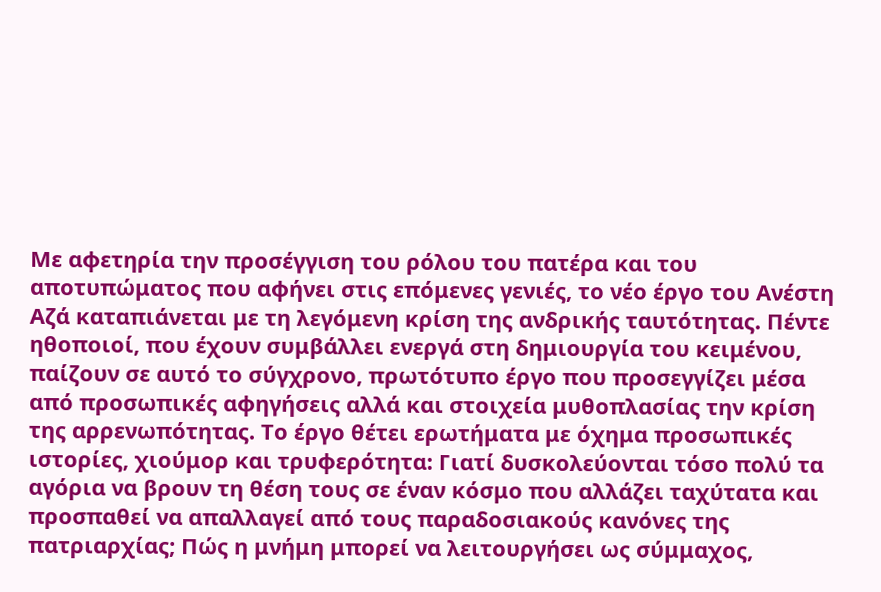Με αφετηρία την προσέγγιση του ρόλου του πατέρα και του αποτυπώματος που αφήνει στις επόμενες γενιές, το νέο έργο του Ανέστη Αζά καταπιάνεται με τη λεγόμενη κρίση της ανδρικής ταυτότητας. Πέντε ηθοποιοί, που έχουν συμβάλλει ενεργά στη δημιουργία του κειμένου, παίζουν σε αυτό το σύγχρονο, πρωτότυπο έργο που προσεγγίζει μέσα από προσωπικές αφηγήσεις αλλά και στοιχεία μυθοπλασίας την κρίση της αρρενωπότητας. Το έργο θέτει ερωτήματα με όχημα προσωπικές ιστορίες, χιούμορ και τρυφερότητα: Γιατί δυσκολεύονται τόσο πολύ τα αγόρια να βρουν τη θέση τους σε έναν κόσμο που αλλάζει ταχύτατα και προσπαθεί να απαλλαγεί από τους παραδοσιακούς κανόνες της πατριαρχίας; Πώς η μνήμη μπορεί να λειτουργήσει ως σύμμαχος,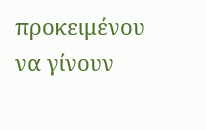προκειμένου να γίνουν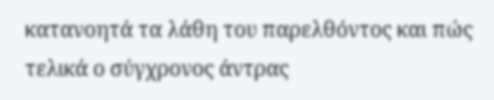κατανοητά τα λάθη του παρελθόντος και πώς τελικά ο σύγχρονος άντρας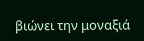βιώνει την μοναξιά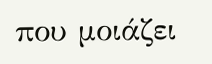που μοιάζει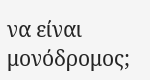να είναι μονόδρομος;